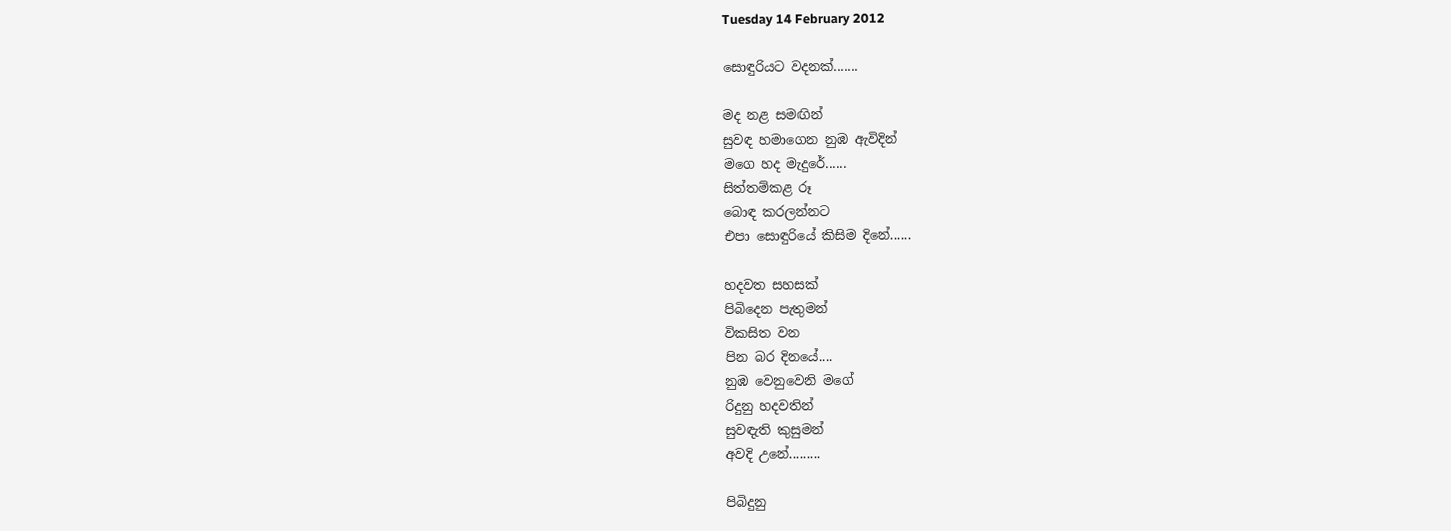Tuesday 14 February 2012

සොඳුරියට වදනක්.......

මද නළ සමඟින්
සුවඳ හමාගෙන නුඹ ඇවිදින්
මගෙ හද මැදුරේ......
සිත්තම්කළ රූ
බොඳ කරලන්නට
එපා සොඳුරියේ කිසිම දිනේ......

හදවත සහසක්
පිබිදෙන පැතුමන්
විකසිත වන
පින බර දිනයේ....
නුඹ වෙනුවෙනි මගේ
රිදුනු හදවතින්
සුවඳැති කුසුමන්
අවදි උනේ.........

පිබිදුනු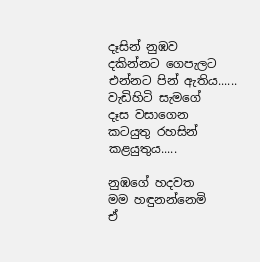දෑසින් නුඹව
දකින්නට ගෙපැලට
එන්නට පින් ඇතිය......
වැඩිහිටි සැමගේ
දෑස වසාගෙන
කටයුතු රහසින්
කළයුතුය.....

නුඹගේ හදවත
මම හඳුනන්නෙමි
ඒ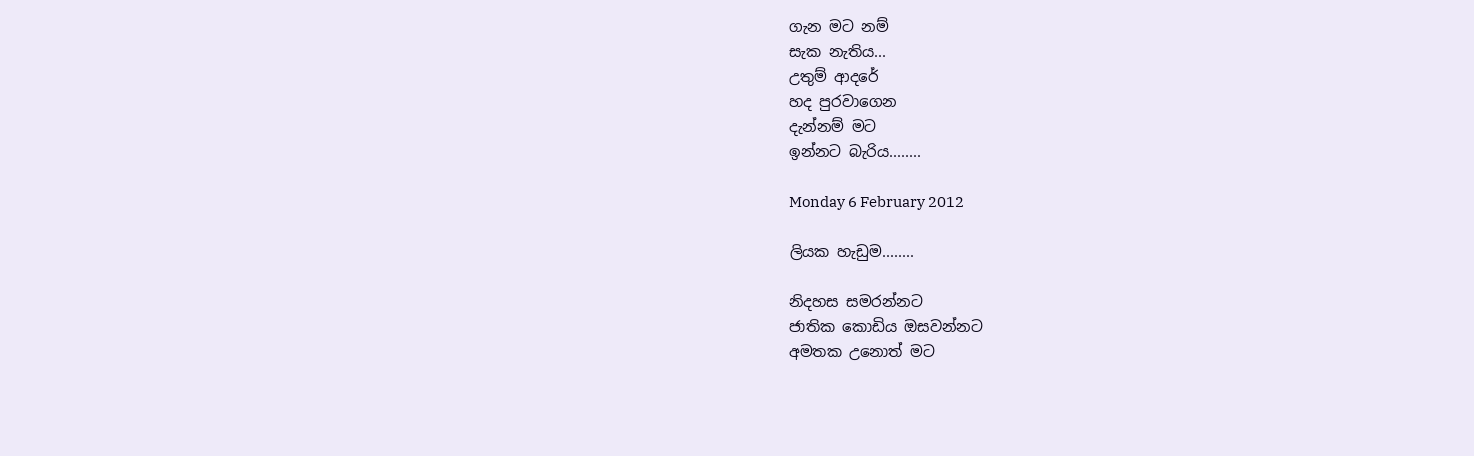ගැන මට නම්
සැක නැතිය...
උතුම් ආදරේ
හද පුරවාගෙන
දැන්නම් මට
ඉන්නට බැරිය........

Monday 6 February 2012

ලියක හැඩුම........

නිදහස සමරන්නට
ජාතික කොඩිය ඔසවන්නට
අමතක උනොත් මට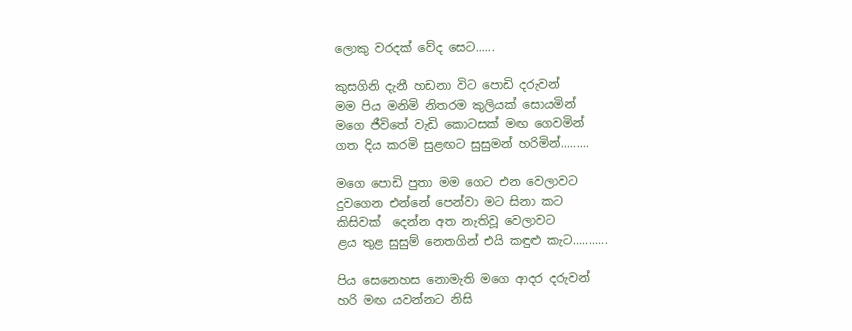ලොකු වරදක් වේද සෙට......

කුසගිනි දැනී හඩනා විට පොඩි දරුවන්
මම පිය මනිමි නිතරම කුලියක් සොයමින්
මගෙ ජීවිතේ වැඩි කොටසක් මඟ ගෙවමින්
ගත දිය කරමි සුළඟට සුසුමන් හරිමින්.........

මගෙ පොඩි පුතා මම ගෙට එන වෙලාවට
දුවගෙන එන්නේ පෙන්වා මට සිනා කට
කිසිවක්  දෙන්න අත නැතිවූ වෙලාවට
ළය තුළ සුසුම් නෙතගින් එයි කඳුළු කැට...........

පිය සෙනෙහස නොමැති මගෙ ආදර දරුවන්
හරි මඟ යවන්නට නිසි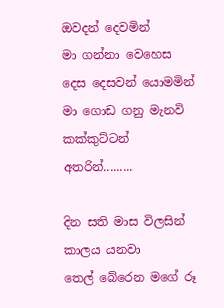ඔවදන් දෙවමින්
මා ගන්නා වෙහෙස දෙස දෙසවන් යොමමින්
මා ගොඩ ගනු මැනවි කක්කුට්ටන් අතරින්.........

දින සති මාස විලසින් කාලය යනවා
තෙල් බේරෙන මගේ රූ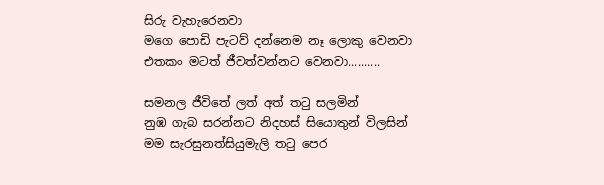සිරු වැහැරෙනවා
මගෙ පොඩි පැටව් දන්නෙම නෑ ලොකු වෙනවා
එතකං මටත් ජීවත්වන්නට වෙනවා..........

සමනල ජීවිතේ ලත් අත් තටු සලමින්
නුඹ ගැබ සරන්නට නිදහස් සියොතුන් විලසින්
මම සැරසුනත්සියුමැලි තටු පෙර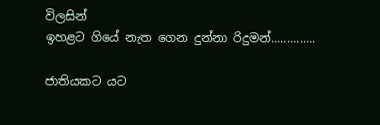විලසින්
ඉහළට ගියේ නැත ගෙන දුන්නා රිදුමන්..............

ජාතියකට යට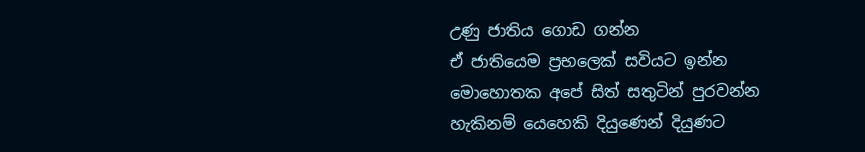උණු ජාතිය ගොඩ ගන්න
ඒ ජාතියෙම ප්‍රභලෙක් සවියට ඉන්න
මොහොතක අපේ සිත් සතුටින් පුරවන්න
හැකිනම් යෙහෙකි දියුණෙන් දියුණට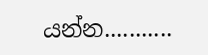යන්න...........